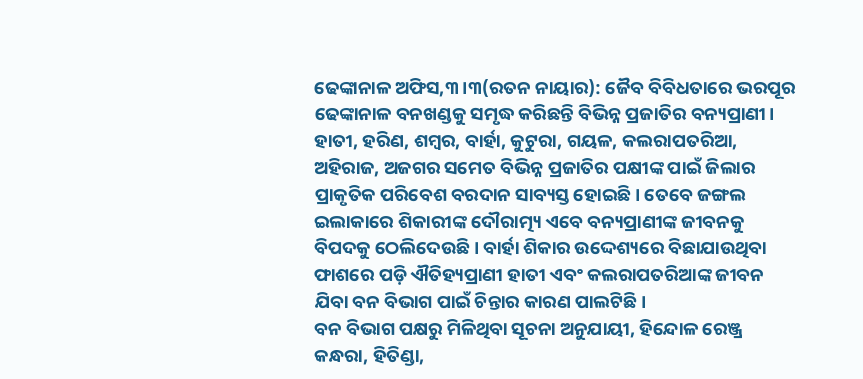ଢେଙ୍କାନାଳ ଅଫିସ,୩।୩(ରତନ ନାୟାର): ଜୈବ ବିବିଧତାରେ ଭରପୂର ଢେଙ୍କାନାଳ ବନଖଣ୍ଡକୁ ସମୃଦ୍ଧ କରିଛନ୍ତି ବିଭିନ୍ନ ପ୍ରଜାତିର ବନ୍ୟପ୍ରାଣୀ। ହାତୀ, ହରିଣ, ଶମ୍ବର, ବାର୍ହା, କୁଟୁରା, ଗୟଳ, କଲରାପତରିଆ, ଅହିରାଜ, ଅଜଗର ସମେତ ବିଭିନ୍ନ ପ୍ରଜାତିର ପକ୍ଷୀଙ୍କ ପାଇଁ ଜିଲାର ପ୍ରାକୃତିକ ପରିବେଶ ବରଦାନ ସାବ୍ୟସ୍ତ ହୋଇଛି। ତେବେ ଜଙ୍ଗଲ ଇଲାକାରେ ଶିକାରୀଙ୍କ ଦୌରାତ୍ମ୍ୟ ଏବେ ବନ୍ୟପ୍ରାଣୀଙ୍କ ଜୀବନକୁ ବିପଦକୁ ଠେଲିଦେଉଛି। ବାର୍ହା ଶିକାର ଉଦ୍ଦେଶ୍ୟରେ ବିଛାଯାଉଥିବା ଫାଶରେ ପଡ଼ି ଐତିହ୍ୟପ୍ରାଣୀ ହାତୀ ଏବଂ କଲରାପତରିଆଙ୍କ ଜୀବନ ଯିବା ବନ ବିଭାଗ ପାଇଁ ଚିନ୍ତାର କାରଣ ପାଲଟିଛି।
ବନ ବିଭାଗ ପକ୍ଷରୁ ମିଳିଥିବା ସୂଚନା ଅନୁଯାୟୀ, ହିନ୍ଦୋଳ ରେଞ୍ଜ୍ର କନ୍ଧରା, ହିତିଣ୍ଡା,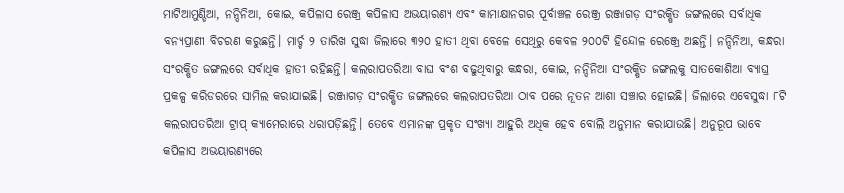ମାଟିଆମୁଣ୍ଡିଆ, ନନ୍ଦିନିଆ, କୋଇ, କପିଳାସ ରେଞ୍ଜ୍ର କପିଳାସ ଅଭୟାରଣ୍ୟ ଏବଂ କାମାକ୍ଷାନଗର ପୂର୍ବାଞ୍ଚଳ ରେଞ୍ଜ୍ର ରଞ୍ଜାଗଡ଼ ସଂରକ୍ଷିତ ଜଙ୍ଗଲରେ ସର୍ବାଧିକ ବନ୍ୟପ୍ରାଣୀ ବିଚରଣ କରୁଛନ୍ତି। ମାର୍ଚ୍ଚ ୨ ତାରିଖ ସୁଦ୍ଧା ଜିଲାରେ ୩୨୦ ହାତୀ ଥିବା ବେଳେ ସେଥିରୁ କେବଳ ୨୦୦ଟି ହିନ୍ଦୋଳ ରେଞ୍ଜ୍ରେ ଅଛନ୍ତି। ନନ୍ଦିନିଆ, କନ୍ଧରା ସଂରକ୍ଷିତ ଜଙ୍ଗଲରେ ସର୍ବାଧିକ ହାତୀ ରହିଛନ୍ତି। କଲରାପତରିଆ ବାଘ ବଂଶ ବଢୁଥିବାରୁ କନ୍ଧରା, କୋଇ, ନନ୍ଦିନିଆ ସଂରକ୍ଷିତ ଜଙ୍ଗଲକୁ ସାତକୋଶିଆ ବ୍ୟାଘ୍ର ପ୍ରକଳ୍ପ କରିଡରରେ ସାମିଲ କରାଯାଇଛି। ରଞ୍ଜାଗଡ଼ ସଂରକ୍ଷିତ ଜଙ୍ଗଲରେ କଲରାପତରିଆ ଠାବ ପରେ ନୂତନ ଆଶା ସଞ୍ଚାର ହୋଇଛି। ଜିଲାରେ ଏବେସୁଦ୍ଧା ୮ଟି କଲରାପତରିଆ ଟ୍ରାପ୍ କ୍ୟାମେରାରେ ଧରାପଡ଼ିଛନ୍ତି। ତେବେ ଏମାନଙ୍କ ପ୍ରକୃତ ସଂଖ୍ୟା ଆହୁରି ଅଧିକ ହେବ ବୋଲି ଅନୁମାନ କରାଯାଉଛି। ଅନୁରୂପ ଭାବେ କପିଳାସ ଅଭୟାରଣ୍ୟରେ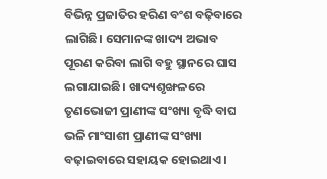ବିଭିନ୍ନ ପ୍ରଜାତିର ହରିଣ ବଂଶ ବଢ଼ିବାରେ ଲାଗିଛି। ସେମାନଙ୍କ ଖାଦ୍ୟ ଅଭାବ ପୂରଣ କରିବା ଲାଗି ବହୁ ସ୍ଥାନରେ ଘାସ ଲଗାଯାଇଛି। ଖାଦ୍ୟଶୃଙ୍ଖଳରେ ତୃଣଭୋଜୀ ପ୍ରାଣୀଙ୍କ ସଂଖ୍ୟା ବୃଦ୍ଧି ବାଘ ଭଳି ମାଂସାଶୀ ପ୍ରାଣୀଙ୍କ ସଂଖ୍ୟା ବଢ଼ାଇବାରେ ସହାୟକ ହୋଇଥାଏ।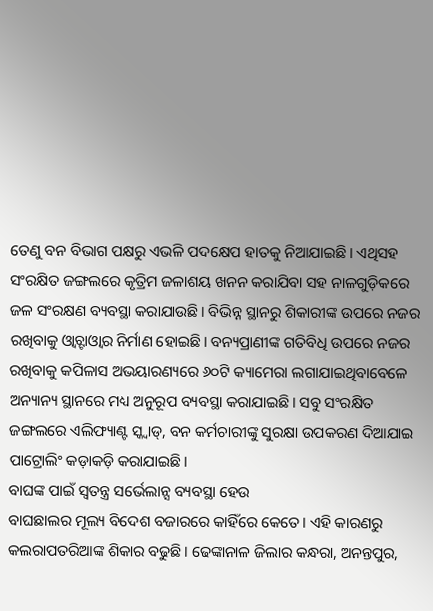ତେଣୁ ବନ ବିଭାଗ ପକ୍ଷରୁ ଏଭଳି ପଦକ୍ଷେପ ହାତକୁ ନିଆଯାଇଛି। ଏଥିସହ ସଂରକ୍ଷିତ ଜଙ୍ଗଲରେ କୃତ୍ରିମ ଜଳାଶୟ ଖନନ କରାଯିବା ସହ ନାଳଗୁଡ଼ିକରେ ଜଳ ସଂରକ୍ଷଣ ବ୍ୟବସ୍ଥା କରାଯାଉଛି। ବିଭିନ୍ନ ସ୍ଥାନରୁ ଶିକାରୀଙ୍କ ଉପରେ ନଜର ରଖିବାକୁ ଓ୍ବାଚ୍ଟାଓ୍ବାର ନିର୍ମାଣ ହୋଇଛି। ବନ୍ୟପ୍ରାଣୀଙ୍କ ଗତିବିଧି ଉପରେ ନଜର ରଖିବାକୁ କପିଳାସ ଅଭୟାରଣ୍ୟରେ ୬୦ଟି କ୍ୟାମେରା ଲଗାଯାଇଥିବାବେଳେ ଅନ୍ୟାନ୍ୟ ସ୍ଥାନରେ ମଧ୍ୟ ଅନୁରୂପ ବ୍ୟବସ୍ଥା କରାଯାଇଛି। ସବୁ ସଂରକ୍ଷିତ ଜଙ୍ଗଲରେ ଏଲିଫ୍ୟାଣ୍ଟ ସ୍କ୍ବାଡ୍, ବନ କର୍ମଚାରୀଙ୍କୁ ସୁରକ୍ଷା ଉପକରଣ ଦିଆଯାଇ ପାଟ୍ରୋଲିଂ କଡ଼ାକଡ଼ି କରାଯାଇଛି।
ବାଘଙ୍କ ପାଇଁ ସ୍ବତନ୍ତ୍ର ସର୍ଭେଲାନ୍ସ ବ୍ୟବସ୍ଥା ହେଉ
ବାଘଛାଲର ମୂଲ୍ୟ ବିଦେଶ ବଜାରରେ କାହିଁରେ କେତେ। ଏହି କାରଣରୁ କଲରାପତରିଆଙ୍କ ଶିକାର ବଢୁଛି। ଢେଙ୍କାନାଳ ଜିଲାର କନ୍ଧରା, ଅନନ୍ତପୁର,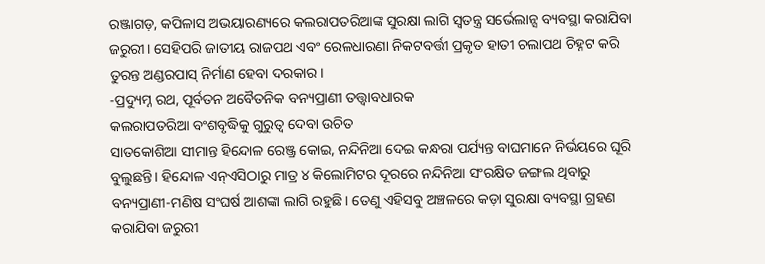ରଞ୍ଜାଗଡ଼, କପିଳାସ ଅଭୟାରଣ୍ୟରେ କଲରାପତରିଆଙ୍କ ସୁରକ୍ଷା ଲାଗି ସ୍ବତନ୍ତ୍ର ସର୍ଭେଲାନ୍ସ ବ୍ୟବସ୍ଥା କରାଯିବା ଜରୁରୀ। ସେହିପରି ଜାତୀୟ ରାଜପଥ ଏବଂ ରେଳଧାରଣା ନିକଟବର୍ତ୍ତୀ ପ୍ରକୃତ ହାତୀ ଚଲାପଥ ଚିହ୍ନଟ କରି ତୁରନ୍ତ ଅଣ୍ଡରପାସ୍ ନିର୍ମାଣ ହେବା ଦରକାର।
-ପ୍ରଦ୍ୟୁମ୍ନ ରଥ, ପୂର୍ବତନ ଅବୈତନିକ ବନ୍ୟପ୍ରାଣୀ ତତ୍ତ୍ୱାବଧାରକ
କଲରାପତରିଆ ବଂଶବୃଦ୍ଧିକୁ ଗୁରୁତ୍ୱ ଦେବା ଉଚିତ
ସାତକୋଶିଆ ସୀମାନ୍ତ ହିନ୍ଦୋଳ ରେଞ୍ଜ୍ର କୋଇ, ନନ୍ଦିନିଆ ଦେଇ କନ୍ଧରା ପର୍ଯ୍ୟନ୍ତ ବାଘମାନେ ନିର୍ଭୟରେ ଘୂରି ବୁଲୁଛନ୍ତି। ହିନ୍ଦୋଳ ଏନ୍ଏସିଠାରୁ ମାତ୍ର ୪ କିଲୋମିଟର ଦୂରରେ ନନ୍ଦିନିଆ ସଂରକ୍ଷିତ ଜଙ୍ଗଲ ଥିବାରୁ ବନ୍ୟପ୍ରାଣୀ-ମଣିଷ ସଂଘର୍ଷ ଆଶଙ୍କା ଲାଗି ରହୁଛି। ତେଣୁ ଏହିସବୁ ଅଞ୍ଚଳରେ କଡ଼ା ସୁରକ୍ଷା ବ୍ୟବସ୍ଥା ଗ୍ରହଣ କରାଯିବା ଜରୁରୀ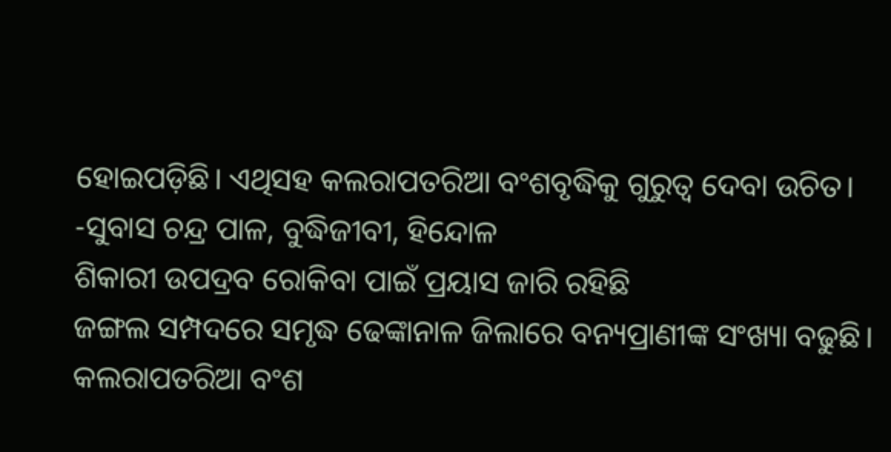ହୋଇପଡ଼ିଛି। ଏଥିସହ କଲରାପତରିଆ ବଂଶବୃଦ୍ଧିକୁ ଗୁରୁତ୍ୱ ଦେବା ଉଚିତ।
-ସୁବାସ ଚନ୍ଦ୍ର ପାଳ, ବୁଦ୍ଧିଜୀବୀ, ହିନ୍ଦୋଳ
ଶିକାରୀ ଉପଦ୍ରବ ରୋକିବା ପାଇଁ ପ୍ରୟାସ ଜାରି ରହିଛି
ଜଙ୍ଗଲ ସମ୍ପଦରେ ସମୃଦ୍ଧ ଢେଙ୍କାନାଳ ଜିଲାରେ ବନ୍ୟପ୍ରାଣୀଙ୍କ ସଂଖ୍ୟା ବଢୁଛି। କଲରାପତରିଆ ବଂଶ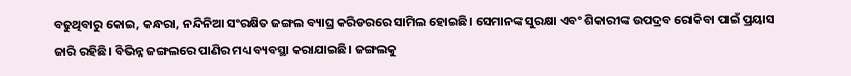ବଢୁଥିବାରୁ କୋଇ, କନ୍ଧରା, ନନ୍ଦିନିଆ ସଂରକ୍ଷିତ ଜଙ୍ଗଲ ବ୍ୟାଘ୍ର କରିଡରରେ ସାମିଲ ହୋଇଛି। ସେମାନଙ୍କ ସୁରକ୍ଷା ଏବଂ ଶିକାରୀଙ୍କ ଉପଦ୍ରବ ରୋକିବା ପାଇଁ ପ୍ରୟାସ ଜାରି ରହିଛି। ବିଭିନ୍ନ ଜଙ୍ଗଲରେ ପାଣିର ମଧ୍ୟ ବ୍ୟବସ୍ଥା କରାଯାଇଛି। ଜଙ୍ଗଲକୁ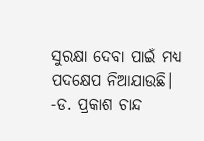ସୁରକ୍ଷା ଦେବା ପାଇଁ ମଧ୍ୟ ପଦକ୍ଷେପ ନିଆଯାଉଛି।
-ଡ. ପ୍ରକାଶ ଚାନ୍ଦ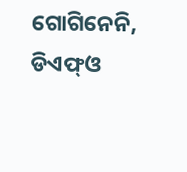ଗୋଗିନେନି, ଡିଏଫ୍ଓ